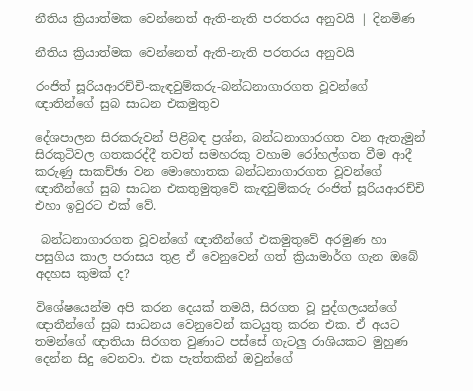නීතිය ක්‍රියාත්මක වෙන්නෙත් ඇති-නැති පරතරය අනුවයි | දිනමිණ

නීතිය ක්‍රියාත්මක වෙන්නෙත් ඇති-නැති පරතරය අනුවයි

රංජිත් සූරියආරච්චි-කැඳවුම්කරු-බන්ධනාගාරගත වූවන්ගේ ඥාතින්ගේ සුබ සාධන එකමුතුව

දේශපාලන සිරකරුවන් පිළිබඳ ප්‍රශ්න, බන්ධනාගාරගත වන ඇතැමුන් සිරකුටිවල ගතකරද්දී තවත් සමහරකු වහාම රෝහල්ගත වීම ආදී කරුණු සාකච්ඡා වන මොහොතක බන්ධනාගාරගත වූවන්ගේ ඥාතීන්ගේ සුබ සාධන එකතුමුතුවේ කැඳවුම්කරු රංජිත් සූරියආරච්චි එහා ඉවුරට එක් වේ.

 බන්ධනාගාරගත වූවන්ගේ ඥාතීන්ගේ එකමුතුවේ අරමුණ හා පසුගිය කාල පරාසය තුළ ඒ වෙනුවෙන් ගත් ක්‍රියාමාර්ග ගැන ඔබේ අදහස කුමක් ද?

විශේෂයෙන්ම අපි කරන දෙයක් තමයි, සිරගත වූ පුද්ගලයන්ගේ ඥාතීන්ගේ සුබ සාධනය වෙනුවෙන් කටයුතු කරන එක. ඒ අයට තමන්ගේ ඥාතියා සිරගත වුණාට පස්සේ ගැටලු රාශියකට මුහුණ දෙන්න සිදු වෙනවා. එක පැත්තකින් ඔවුන්ගේ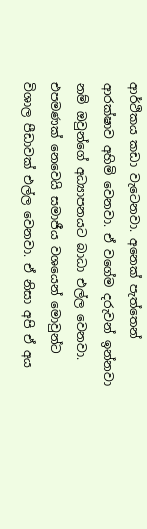ආර්ථිකය කඩා වැටෙනවා. අනෙක් පැත්තෙන් ආරක්ෂාව අහිමි වෙනවා. ඒ වගේම දරුවන් ඉන්නවා නම් ඔවුන්ගේ අධ්‍යාපනයට බාධා එල්ල වෙනවා. එපමණක් නෙවෙයි සමාජීය වශයෙන් මොවුන්ට විශාල පීඩාවක් එල්ල වෙනවා. ඒ නිසා අපි ඒ අය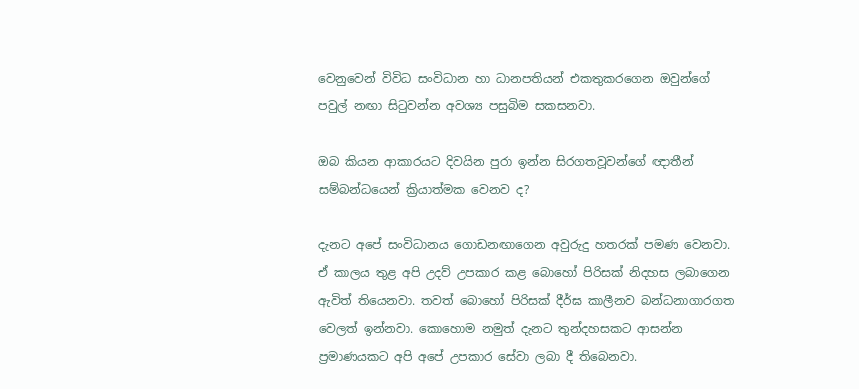වෙනුවෙන් විවිධ සංවිධාන හා ධානපතියන් එකතුකරගෙන ඔවුන්ගේ පවුල් නඟා සිටුවන්න අවශ්‍ය පසුබිම සකසනවා.

ඔබ කියන ආකාරයට දිවයින පුරා ඉන්න සිරගතවූවන්ගේ ඥාතීන් සම්බන්ධයෙන් ක්‍රියාත්මක වෙනව ද?

දැනට අපේ සංවිධානය ගොඩනඟාගෙන අවුරුදු හතරක් පමණ වෙනවා. ඒ කාලය තුළ අපි උදව් උපකාර කළ බොහෝ පිරිසක් නිදහස ලබාගෙන ඇවිත් තියෙනවා. තවත් බොහෝ පිරිසක් දීර්ඝ කාලීනව බන්ධනාගාරගත වෙලත් ඉන්නවා. කොහොම නමුත් දැනට තුන්දහසකට ආසන්න ප්‍රමාණයකට අපි අපේ උපකාර සේවා ලබා දී තිබෙනවා.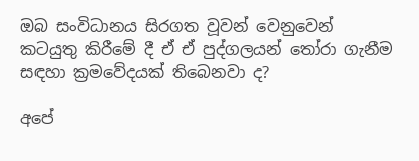ඔබ සංවිධානය සිරගත වූවන් වෙනුවෙන් කටයුතු කිරීමේ දී ඒ ඒ පුද්ගලයන් තෝරා ගැනීම සඳහා ක්‍රමවේදයක් තිබෙනවා ද?

අපේ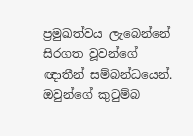ප්‍රමුඛත්වය ලැබෙන්නේ සිරගත වූවන්ගේ ඥාතීන් සම්බන්ධයෙන්. ඔවුන්ගේ කුටුම්බ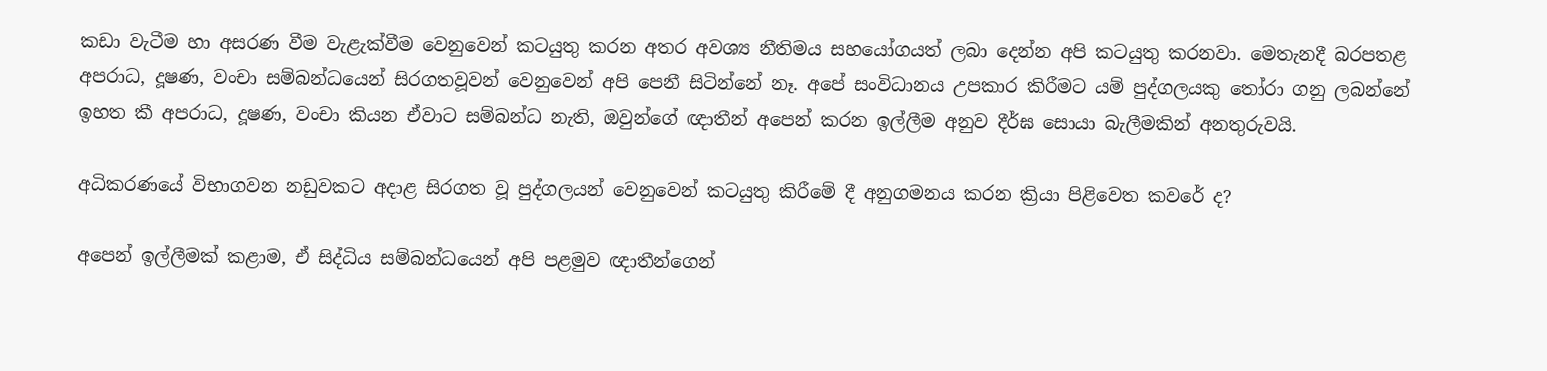කඩා වැටීම හා අසරණ වීම වැළැක්වීම වෙනුවෙන් කටයුතු කරන අතර අවශ්‍ය නීතිමය සහයෝගයත් ලබා දෙන්න අපි කටයුතු කරනවා. මෙතැනදී බරපතළ අපරාධ, දූෂණ, වංචා සම්බන්ධයෙන් සිරගතවූවන් වෙනුවෙන් අපි පෙනී සිටින්නේ නෑ. අපේ සංවිධානය උපකාර කිරීමට යම් පුද්ගලයකු තෝරා ගනු ලබන්නේ ඉහත කී අපරාධ, දූෂණ, වංචා කියන ඒවාට සම්බන්ධ නැති, ඔවුන්ගේ ඥාතීන් අපෙන් කරන ඉල්ලීම අනුව දීර්ඝ සොයා බැලීමකින් අනතුරුවයි.

අධිකරණයේ විභාගවන නඩුවකට අදාළ සිරගත වූ පුද්ගලයන් වෙනුවෙන් කටයුතු කිරීමේ දී අනුගමනය කරන ක්‍රියා පිළිවෙත කවරේ ද?

අපෙන් ඉල්ලීමක් කළාම, ඒ සිද්ධිය සම්බන්ධයෙන් අපි පළමුව ඥාතීන්ගෙන්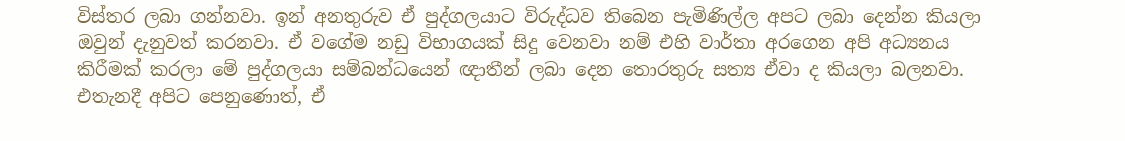විස්තර ලබා ගන්නවා. ඉන් අනතුරුව ඒ පුද්ගලයාට විරුද්ධව තිබෙන පැමිණිල්ල අපට ලබා දෙන්න කියලා ඔවුන් දැනුවත් කරනවා. ඒ වගේම නඩු විභාගයක් සිදු වෙනවා නම් එහි වාර්තා අරගෙන අපි අධ්‍යනය කිරීමක් කරලා මේ පුද්ගලයා සම්බන්ධයෙන් ඥාතීන් ලබා දෙන තොරතුරු සත්‍ය ඒවා ද කියලා බලනවා. එතැනදී අපිට පෙනුණොත්, ඒ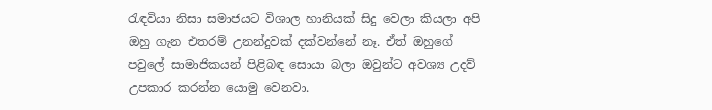රැඳවියා නිසා සමාජයට විශාල හානියක් සිදු වෙලා කියලා අපි ඔහු ගැන එතරම් උනන්දුවක් දක්වන්නේ නෑ. ඒත් ඔහුගේ පවුලේ සාමාජිකයන් පිළිබඳ සොයා බලා ඔවුන්ට අවශ්‍ය උදව් උපකාර කරන්න යොමු වෙනවා.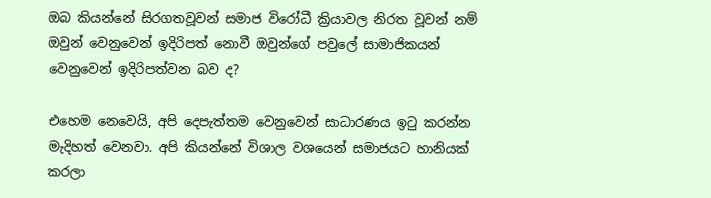ඔබ කියන්නේ සිරගතවූවන් සමාජ විරෝධී ක්‍රියාවල නිරත වූවන් නම් ඔවුන් වෙනුවෙන් ඉදිරිපත් නොවී ඔවුන්ගේ පවුලේ සාමාජිකයන් වෙනුවෙන් ඉදිරිපත්වන බව ද?

එහෙම නෙවෙයි, අපි දෙපැත්තම වෙනුවෙන් සාධාරණය ඉටු කරන්න මැදිහත් වෙනවා. අපි කියන්නේ විශාල වශයෙන් සමාජයට හානියක් කරලා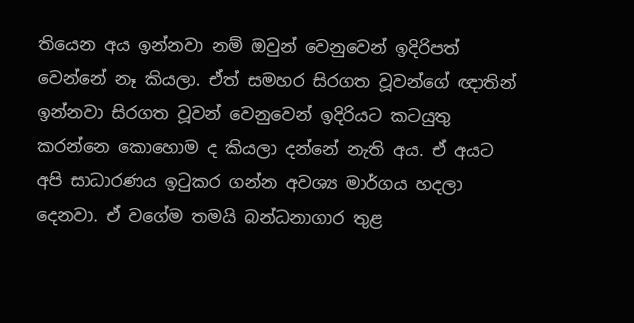තියෙන අය ඉන්නවා නම් ඔවුන් වෙනුවෙන් ඉදිරිපත් වෙන්නේ නෑ කියලා. ඒත් සමහර සිරගත වූවන්ගේ ඥාතින් ඉන්නවා සිරගත වූවන් වෙනුවෙන් ඉදිරියට කටයුතු කරන්නෙ කොහොම ද කියලා දන්නේ නැති අය. ඒ අයට අපි සාධාරණය ඉටුකර ගන්න අවශ්‍ය මාර්ගය හදලා දෙනවා. ඒ වගේම තමයි බන්ධනාගාර තුළ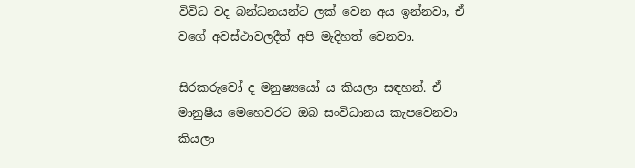විවිධ වද බන්ධනයන්ට ලක් වෙන අය ඉන්නවා, ඒ වගේ අවස්ථාවලදීත් අපි මැදිහත් වෙනවා.

සිරකරුවෝ ද මනුෂ්‍යයෝ ය කියලා සඳහන්. ඒ මානුෂීය මෙහෙවරට ඔබ සංවිධානය කැපවෙනවා කියලා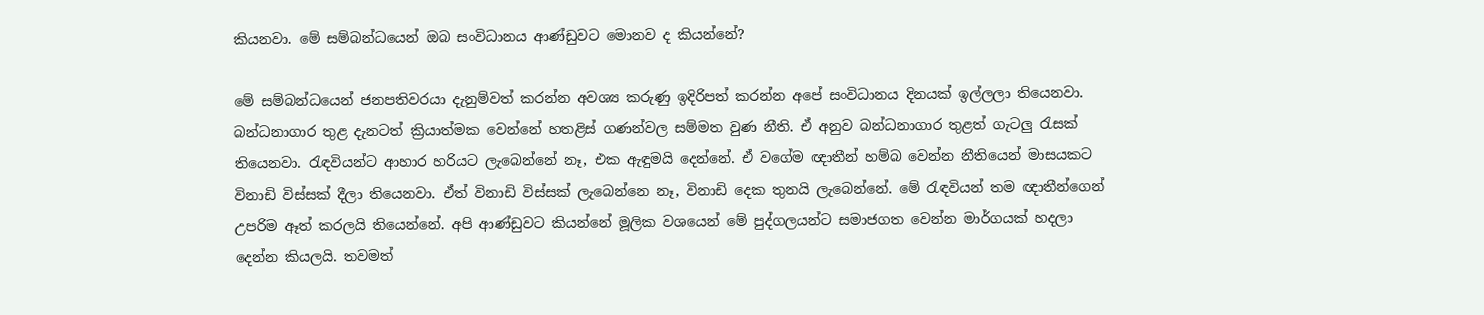කියනවා. මේ සම්බන්ධයෙන් ඔබ සංවිධානය ආණ්ඩුවට මොනව ද කියන්නේ?

මේ සම්බන්ධයෙන් ජනපතිවරයා දැනුම්වත් කරන්න අවශ්‍ය කරුණු ඉදිරිපත් කරන්න අපේ සංවිධානය දිනයක් ඉල්ලලා තියෙනවා. බන්ධනාගාර තුළ දැනටත් ක්‍රියාත්මක වෙන්නේ හතළිස් ගණන්වල සම්මත වුණ නීති. ඒ අනුව බන්ධනාගාර තුළත් ගැටලු රැසක් තියෙනවා. රැඳවියන්ට ආහාර හරියට ලැබෙන්නේ නෑ, එක ඇඳුමයි දෙන්නේ. ඒ වගේම ඥාතීන් හම්බ වෙන්න නීතියෙන් මාසයකට විනාඩි විස්සක් දීලා තියෙනවා. ඒත් විනාඩි විස්සක් ලැබෙන්නෙ නෑ, විනාඩි දෙක තුනයි ලැබෙන්නේ. මේ රැඳවියන් තම ඥාතීන්ගෙන් උපරිම ඈත් කරලයි තියෙන්නේ. අපි ආණ්ඩුවට කියන්නේ මූලික වශයෙන් මේ පුද්ගලයන්ට සමාජගත වෙන්න මාර්ගයක් හදලා දෙන්න කියලයි. තවමත්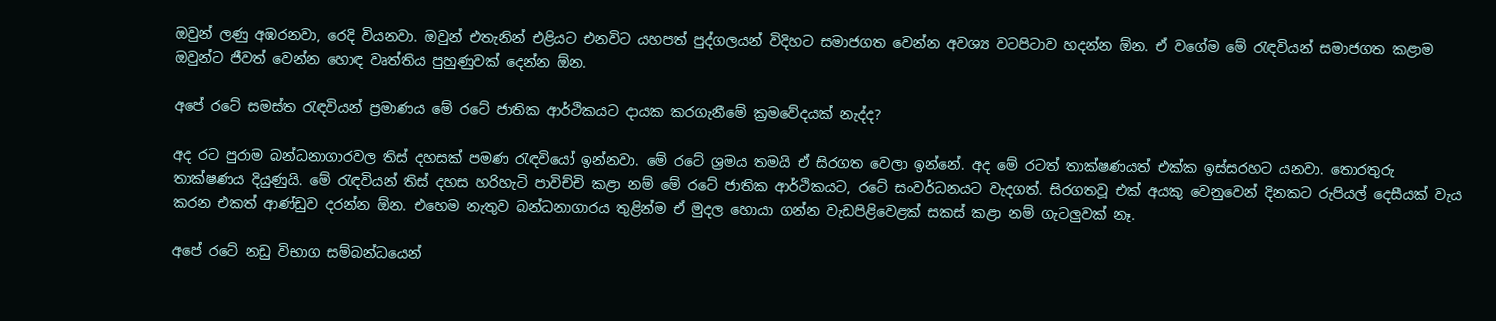ඔවුන් ලණු අඹරනවා, රෙදි වියනවා. ඔවුන් එතැනින් එළියට එනවිට යහපත් පුද්ගලයන් විදිහට සමාජගත වෙන්න අවශ්‍ය වටපිටාව හදන්න ඕන. ඒ වගේම මේ රැඳවියන් සමාජගත කළාම ඔවුන්ට ජීවත් වෙන්න හොඳ වෘත්තිය පුහුණුවක් දෙන්න ඕන.

අපේ රටේ සමස්ත රැඳවියන් ප්‍රමාණය මේ රටේ ජාතික ආර්ථිකයට දායක කරගැනීමේ ක්‍රමවේදයක් නැද්ද?

අද රට පුරාම බන්ධනාගාරවල තිස් දහසක් පමණ රැඳවියෝ ඉන්නවා. මේ රටේ ශ්‍රමය තමයි ඒ සිරගත වෙලා ඉන්නේ. අද මේ රටත් තාක්ෂණයත් එක්ක ඉස්සරහට යනවා. තොරතුරු තාක්ෂණය දියුණුයි. මේ රැඳවියන් තිස් දහස හරිහැටි පාවිච්චි කළා නම් මේ රටේ ජාතික ආර්ථිකයට, රටේ සංවර්ධනයට වැදගත්. සිරගතවූ එක් අයකු වෙනුවෙන් දිනකට රුපියල් දෙසීයක් වැය කරන එකත් ආණ්ඩුව දරන්න ඕන. එහෙම නැතුව බන්ධනාගාරය තුළින්ම ඒ මුදල හොයා ගන්න වැඩපිළිවෙළක් සකස් කළා නම් ගැටලුවක් නෑ.

අපේ රටේ නඩු විභාග සම්බන්ධයෙන්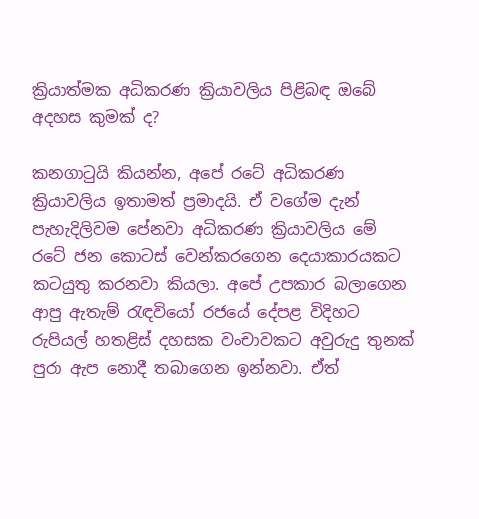ක්‍රියාත්මක අධිකරණ ක්‍රියාවලිය පිළිබඳ ඔබේ අදහස කුමක් ද?

කනගාටුයි කියන්න, අපේ රටේ අධිකරණ ක්‍රියාවලිය ඉතාමත් ප්‍රමාදයි. ඒ වගේම දැන් පැහැදිලිවම පේනවා අධිකරණ ක්‍රියාවලිය මේ රටේ ජන කොටස් වෙන්කරගෙන දෙයාකාරයකට කටයුතු කරනවා කියලා. අපේ උපකාර බලාගෙන ආපු ඇතැම් රැඳවියෝ රජයේ දේපළ විදිහට රුපියල් හතළිස් දහසක වංචාවකට අවුරුදු තුනක් පුරා ඇප නොදී තබාගෙන ඉන්නවා. ඒත්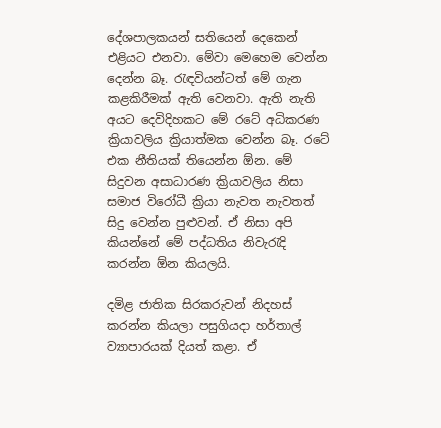දේශපාලකයන් සතියෙන් දෙකෙන් එළියට එනවා. මේවා මෙහෙම වෙන්න දෙන්න බෑ. රැඳවියන්ටත් මේ ගැන කළකිරීමක් ඇති වෙනවා. ඇති නැති අයට දෙවිදිහකට මේ රටේ අධිකරණ ක්‍රියාවලිය ක්‍රියාත්මක වෙන්න බෑ. රටේ එක නීතියක් තියෙන්න ඕන. මේ සිදුවන අසාධාරණ ක්‍රියාවලිය නිසා සමාජ විරෝධී ක්‍රියා නැවත නැවතත් සිදු වෙන්න පුළුවන්. ඒ නිසා අපි කියන්නේ මේ පද්ධතිය නිවැරැදි කරන්න ඕන කියලයි.

දමිළ ජාතික සිරකරුවන් නිදහස් කරන්න කියලා පසුගියදා හර්තාල් ව්‍යාපාරයක් දියත් කළා. ඒ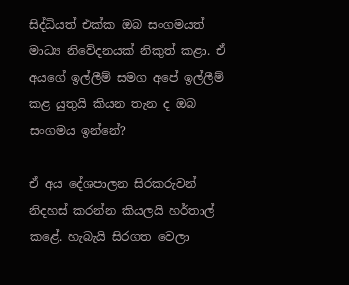සිද්ධියත් එක්ක ඔබ සංගමයත් මාධ්‍ය නිවේදනයක් නිකුත් කළා. ඒ අයගේ ඉල්ලීම් සමග අපේ ඉල්ලීම් කළ යුතුයි කියන තැන ද ඔබ සංගමය ඉන්නේ?

ඒ අය දේශපාලන සිරකරුවන් නිදහස් කරන්න කියලයි හර්තාල් කළේ. හැබැයි සිරගත වෙලා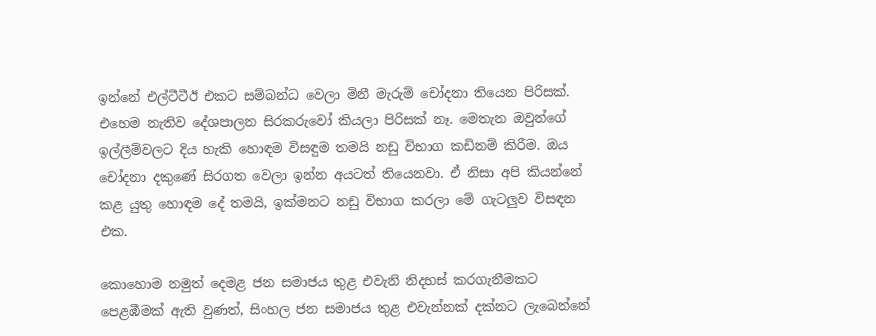ඉන්නේ එල්ටීටීඊ එකට සම්බන්ධ වෙලා මිනී මැරුම් චෝදනා තියෙන පිරිසක්. එහෙම නැතිව දේශපාලන සිරකරුවෝ කියලා පිරිසක් නෑ. මෙතැන ඔවුන්ගේ ඉල්ලීම්වලට දිය හැකි හොඳම විසඳුම තමයි නඩු විභාග කඩිනම් කිරීම. ඔය චෝදනා දකුණේ සිරගත වෙලා ඉන්න අයටත් තියෙනවා. ඒ නිසා අපි කියන්නේ කළ යුතු හොඳම දේ තමයි, ඉක්මනට නඩු විභාග කරලා මේ ගැටලුව විසඳන එක.

කොහොම නමුත් දෙමළ ජන සමාජය තුළ එවැනි නිදහස් කරගැනීමකට පෙළඹීමක් ඇති වුණත්, සිංහල ජන සමාජය තුළ එවැන්නක් දක්නට ලැබෙන්නේ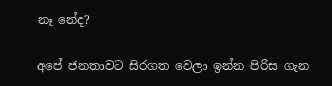නෑ නේද?

අපේ ජනතාවට සිරගත වෙලා ඉන්න පිරිස ගැන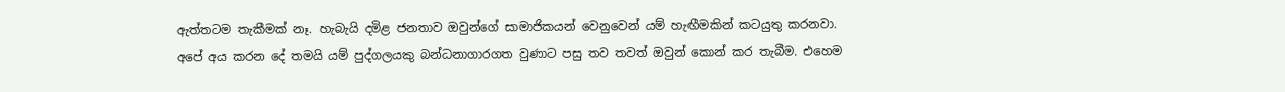ඇත්තටම තැකීමක් නෑ. හැබැයි දමිළ ජනතාව ඔවුන්ගේ සාමාජිකයන් වෙනුවෙන් යම් හැඟීමකින් කටයුතු කරනවා. අපේ අය කරන දේ තමයි යම් පුද්ගලයකු බන්ධනාගාරගත වුණාට පසු තව තවත් ඔවුන් කොන් කර තැබීම. එහෙම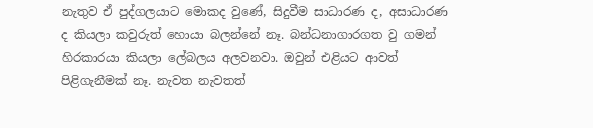නැතුව ඒ පුද්ගලයාට මොකද වුණේ, සිදුවීම සාධාරණ ද, අසාධාරණ ද කියලා කවුරුත් හොයා බලන්නේ නෑ. බන්ධනාගාරගත වු ගමන් හිරකාරයා කියලා ලේබලය අලවනවා. ඔවුන් එළියට ආවත් පිළිගැනීමක් නෑ. නැවත නැවතත්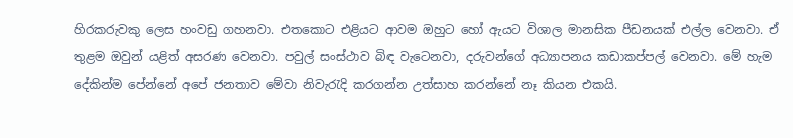හිරකරුවකු ලෙස හංවඩු ගහනවා. එතකොට එළියට ආවම ඔහුට හෝ ඇයට විශාල මානසික පීඩනයක් එල්ල වෙනවා. ඒ තුළම ඔවුන් යළිත් අසරණ වෙනවා. පවුල් සංස්ථාව බිඳ වැටෙනවා, දරුවන්ගේ අධ්‍යාපනය කඩාකප්පල් වෙනවා. මේ හැම දේකින්ම පේන්නේ අපේ ජනතාව මේවා නිවැරැදි කරගන්න උත්සාහ කරන්නේ නෑ කියන එකයි.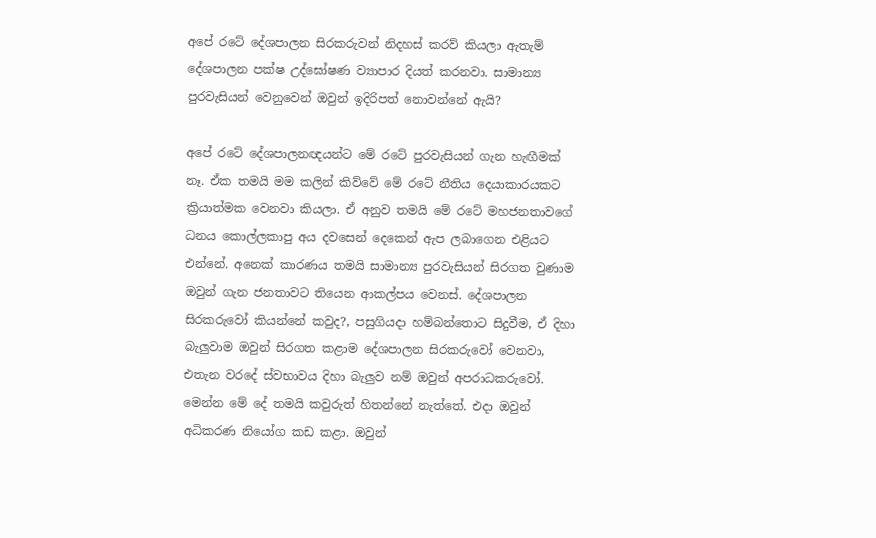අපේ රටේ දේශපාලන සිරකරුවන් නිදහස් කරව් කියලා ඇතැම් දේශපාලන පක්ෂ උද්ඝෝෂණ ව්‍යාපාර දියත් කරනවා. සාමාන්‍ය පුරවැසියන් වෙනුවෙන් ඔවුන් ඉදිරිපත් නොවන්නේ ඇයි?

අපේ රටේ දේශපාලනඥයන්ට මේ රටේ පුරවැසියන් ගැන හැඟීමක් නෑ. ඒක තමයි මම කලින් කිව්වේ මේ රටේ නීතිය දෙයාකාරයකට ක්‍රියාත්මක වෙනවා කියලා. ඒ අනුව තමයි මේ රටේ මහජනතාවගේ ධනය කොල්ලකාපු අය දවසෙන් දෙකෙන් ඇප ලබාගෙන එළියට එන්නේ. අනෙක් කාරණය තමයි සාමාන්‍ය පුරවැසියන් සිරගත වුණාම ඔවුන් ගැන ජනතාවට තියෙන ආකල්පය වෙනස්. දේශපාලන සිරකරුවෝ කියන්නේ කවුද?, පසුගියදා හම්බන්තොට සිදුවීම, ඒ දිහා බැලුවාම ඔවුන් සිරගත කළාම දේශපාලන සිරකරුවෝ වෙනවා, එතැන වරදේ ස්වභාවය දිහා බැලුව නම් ඔවුන් අපරාධකරුවෝ. මෙන්න මේ දේ තමයි කවුරුත් හිතන්නේ නැත්තේ. එදා ඔවුන් අධිකරණ නියෝග කඩ කළා. ඔවුන්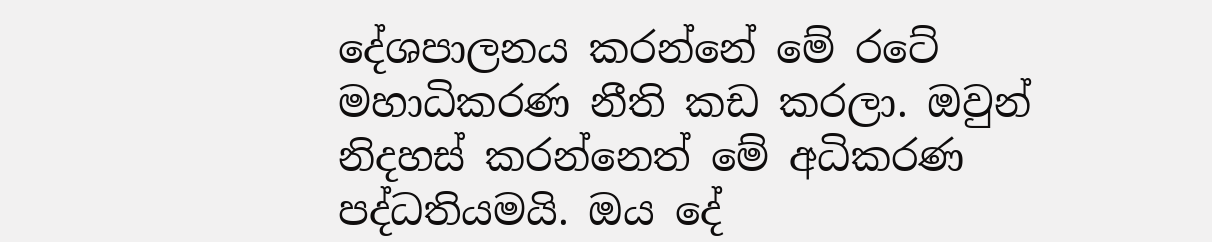දේශපාලනය කරන්නේ මේ රටේ මහාධිකරණ නීති කඩ කරලා. ඔවුන් නිදහස් කරන්නෙත් මේ අධිකරණ පද්ධතියමයි. ඔය දේ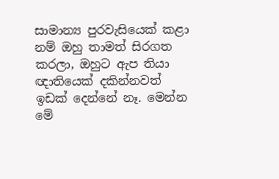සාමාන්‍ය පුරවැසියෙක් කළා නම් ඔහු තාමත් සිරගත කරලා, ඔහුට ඇප තියා ඥාතියෙක් දකින්නවත් ඉඩක් දෙන්නේ නෑ. මෙන්න මේ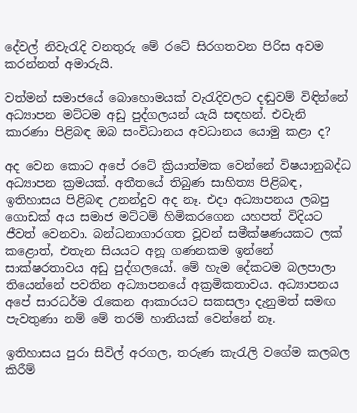දේවල් නිවැරැදි වනතුරු මේ රටේ සිරගතවන පිරිස අවම කරන්නත් අමාරුයි.

වත්මන් සමාජයේ බොහොමයක් වැරැදිවලට දඬුවම් විඳින්නේ අධ්‍යාපන මට්ටම අඩු පුද්ගලයන් යැයි සඳහන්. එවැනි කාරණා පිළිබඳ ඔබ සංවිධානය අවධානය යොමු කළා ද?

අද වෙන කොට අපේ රටේ ක්‍රියාත්මක වෙන්නේ විෂයානුබද්ධ අධ්‍යාපන ක්‍රමයක්. අතීතයේ තිබුණ සාහිත්‍ය පිළිබඳ, ඉතිහාසය පිළිබඳ උනන්දුව අද නෑ. එදා අධ්‍යාපනය ලබපු ගොඩක් අය සමාජ මට්ටම් හිමිකරගෙන යහපත් විදියට ජීවත් වෙනවා. බන්ධනාගාරගත වූවන් සමීක්ෂණයකට ලක් කළොත්, එතැන සියයට අනූ ගණනකම ඉන්නේ සාක්ෂරතාවය අඩු පුද්ගලයෝ. මේ හැම දේකටම බලපාලා තියෙන්නේ පවතින අධ්‍යාපනයේ අක්‍රමිකතාවය. අධ්‍යාපනය අපේ සාරධර්ම රැකෙන ආකාරයට සකසලා දැනුමත් සමඟ පැවතුණා නම් මේ තරම් හානියක් වෙන්නේ නෑ.

ඉතිහාසය පුරා සිවිල් අරගල, තරුණ කැරැලි වගේම කලබල කිරීම්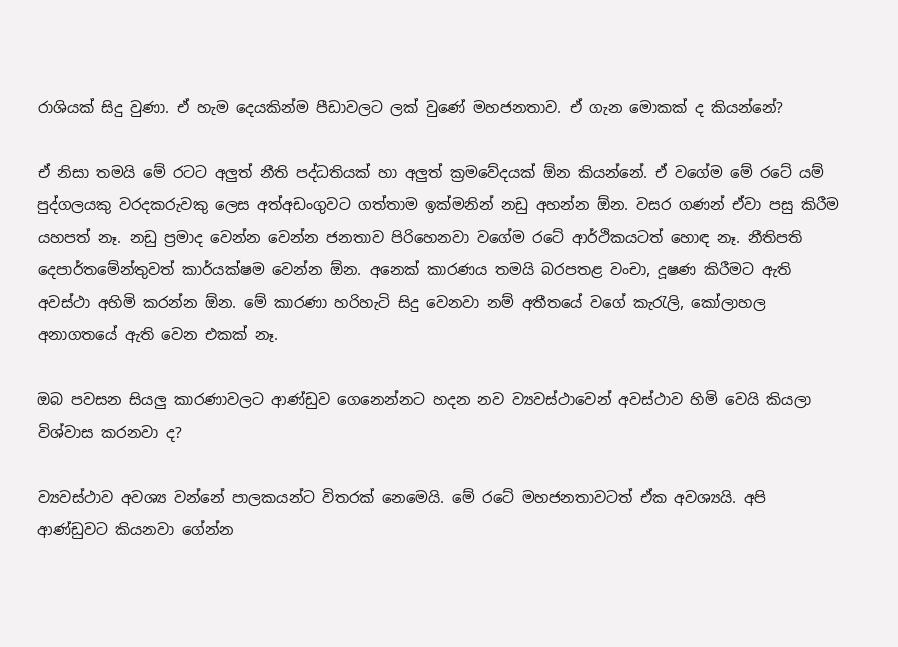රාශියක් සිදු වුණා. ඒ හැම දෙයකින්ම පීඩාවලට ලක් වුණේ මහජනතාව. ඒ ගැන මොකක් ද කියන්නේ?

ඒ නිසා තමයි මේ රටට අලුත් නීති පද්ධතියක් හා අලුත් ක්‍රමවේදයක් ඕන කියන්නේ. ඒ වගේම මේ රටේ යම් පුද්ගලයකු වරදකරුවකු ලෙස අත්අඩංගුවට ගත්තාම ඉක්මනින් නඩු අහන්න ඕන. වසර ගණන් ඒවා පසු කිරීම යහපත් නෑ. නඩු ප්‍රමාද වෙන්න වෙන්න ජනතාව පිරිහෙනවා වගේම රටේ ආර්ථිකයටත් හොඳ නෑ. නීතිපති දෙපාර්තමේන්තුවත් කාර්යක්ෂම වෙන්න ඕන. අනෙක් කාරණය තමයි බරපතළ වංචා, දූෂණ කිරීමට ඇති අවස්ථා අහිමි කරන්න ඕන. මේ කාරණා හරිහැටි සිදු වෙනවා නම් අතීතයේ වගේ කැරැලි, කෝලාහල අනාගතයේ ඇති වෙන එකක් නෑ.

ඔබ පවසන සියලු කාරණාවලට ආණ්ඩුව ගෙනෙන්නට හදන නව ව්‍යවස්ථාවෙන් අවස්ථාව හිමි වෙයි කියලා විශ්වාස කරනවා ද?

ව්‍යවස්ථාව අවශ්‍ය වන්නේ පාලකයන්ට විතරක් නෙමෙයි. මේ රටේ මහජනතාවටත් ඒක අවශ්‍යයි. අපි ආණ්ඩුවට කියනවා ගේන්න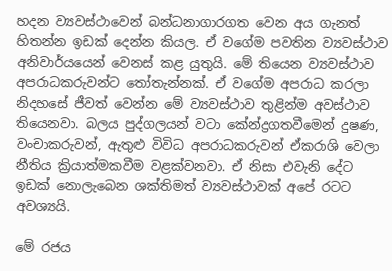හදන ව්‍යවස්ථාවෙන් බන්ධනාගාරගත වෙන අය ගැනත් හිතන්න ඉඩක් දෙන්න කියල. ඒ වගේම පවතින ව්‍යවස්ථාව අනිවාර්යයෙන් වෙනස් කළ යුතුයි. මේ තියෙන ව්‍යවස්ථාව අපරාධකරුවන්ට තෝතැන්නක්. ඒ වගේම අපරාධ කරලා නිදහසේ ජීවත් වෙන්න මේ ව්‍යවස්ථාව තුළින්ම අවස්ථාව තියෙනවා. බලය පුද්ගලයන් වටා කේන්ද්‍රගතවීමෙන් දුෂණ, වංචාකරුවන්, ඇතුළු විවිධ අපරාධකරුවන් ඒකරාශි වෙලා නීතිය ක්‍රියාත්මකවීම වළක්වනවා. ඒ නිසා එවැනි දේට ඉඩක් නොලැබෙන ශක්තිමත් ව්‍යවස්ථාවක් අපේ රටට අවශ්‍යයි.

මේ රජය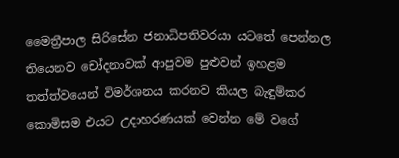මෛත්‍රීපාල සිරිසේන ජනාධිපතිවරයා ය‍ටතේ පෙන්නල තියෙනව චෝදනාවක් ආපුවම පුළුවන් ඉහළම තත්ත්වයෙන් විමර්ශනය කරනව කියල බැඳුම්කර කොමිසම එයට උදාහරණයක් වෙන්න මේ වගේ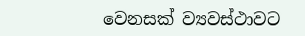වෙනසක් ව්‍යවස්ථාවට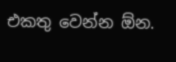එකතු වෙන්න ඕන‍.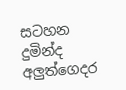සටහන
දුමින්ද අලුත්ගෙදර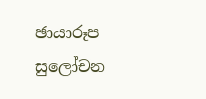ඡායාරූප සුලෝචන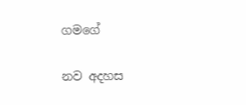ගමගේ

නව අදහස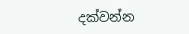දක්වන්න